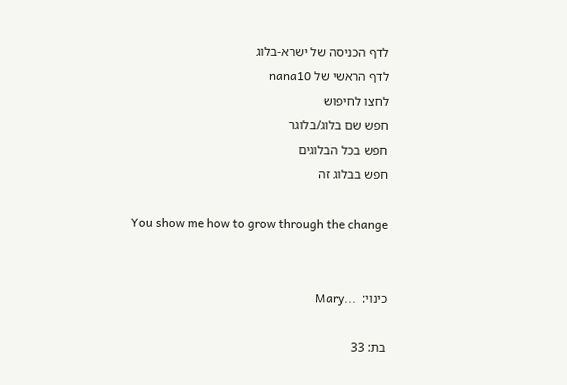לדף הכניסה של ישרא-בלוג
לדף הראשי של nana10
לחצו לחיפוש
חפש שם בלוג/בלוגר
חפש בכל הבלוגים
חפש בבלוג זה

You show me how to grow through the change


כינוי:  ...Mary

בת: 33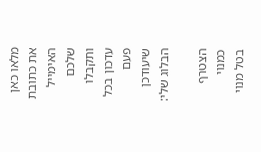מלאו כאן את כתובת האימייל
שלכם ותקבלו עדכון בכל פעם שיעודכן הבלוג שלי:

הצטרף כמנוי
בטל מנוי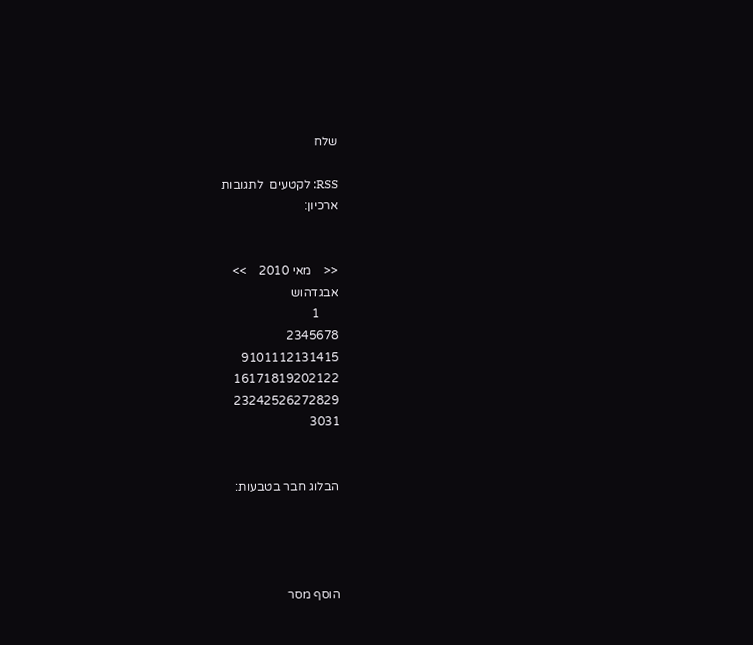שלח

RSS: לקטעים  לתגובות
ארכיון:


<<    מאי 2010    >>
אבגדהוש
      1
2345678
9101112131415
16171819202122
23242526272829
3031


הבלוג חבר בטבעות:




הוסף מסר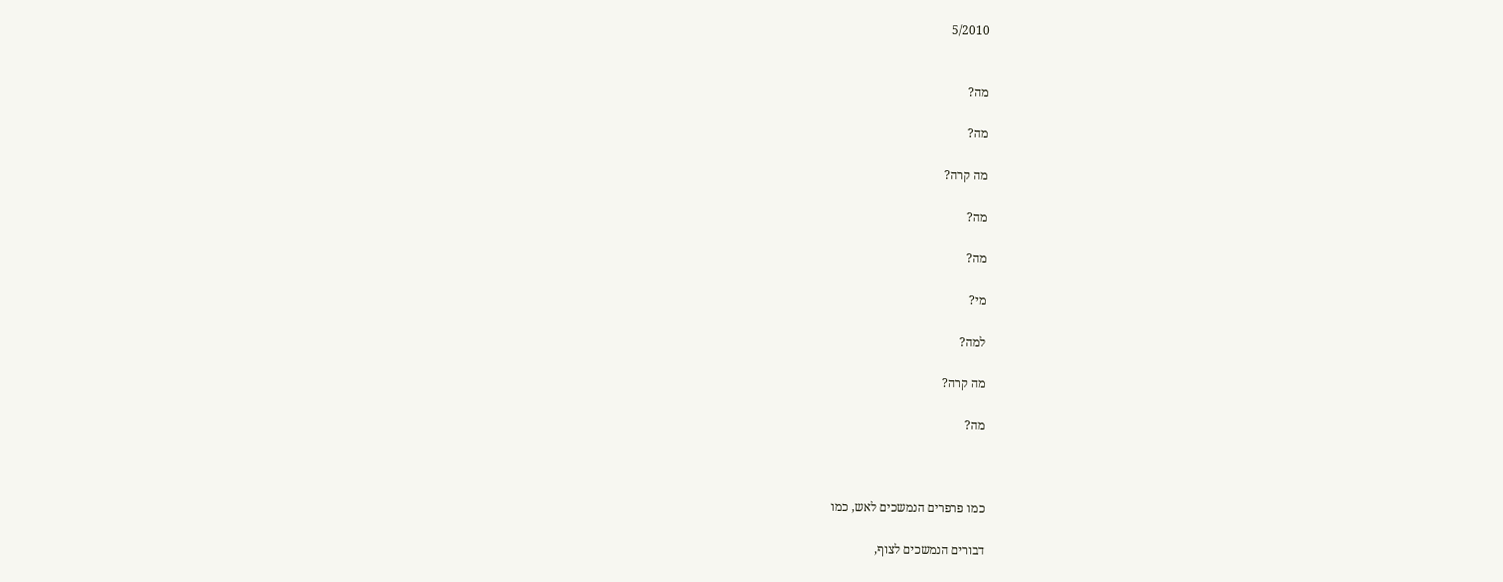5/2010


מה?

מה?

מה קרה?

מה?

מה?

מי?

למה?

מה קרה?

מה?



כמו פרפרים הנמשכים לאש, כמו

דבורים הנמשכים לצוף,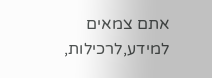אתם צמאים למידע,לרכילות,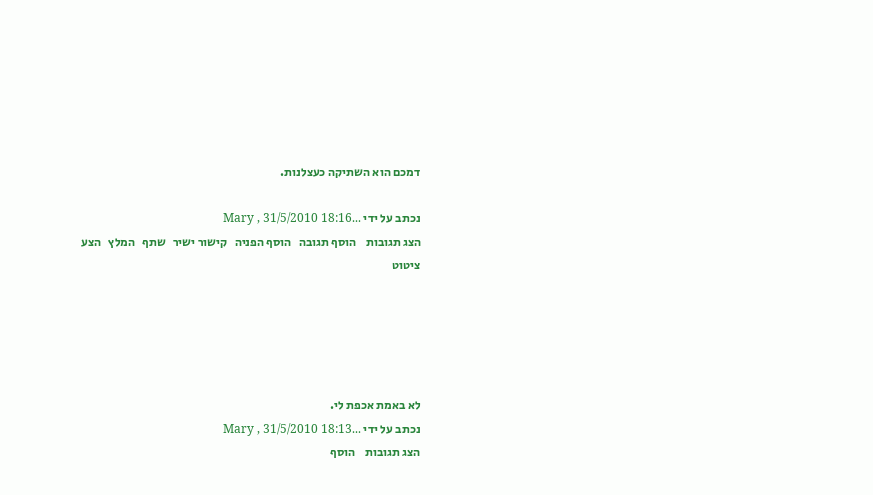דמכם הוא השתיקה כעצלנות.

נכתב על ידי ...Mary , 31/5/2010 18:16
הצג תגובות    הוסף תגובה   הוסף הפניה   קישור ישיר   שתף   המלץ   הצע ציטוט





לא באמת אכפת לי.
נכתב על ידי ...Mary , 31/5/2010 18:13
הצג תגובות    הוסף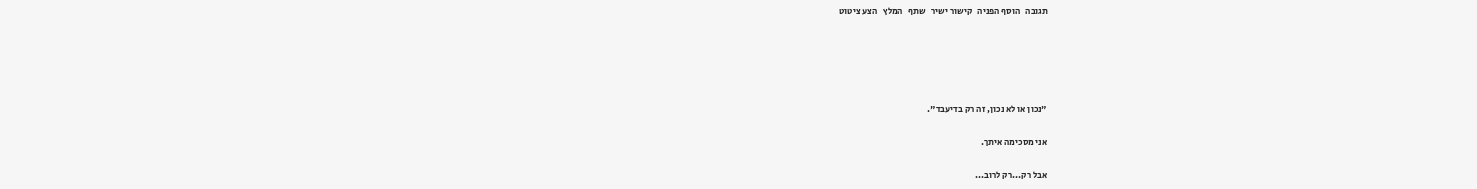תגובה   הוסף הפניה   קישור ישיר   שתף   המלץ   הצע ציטוט





"נכון או לא נכון, זה רק בדיעבד".

אני מסכימה איתך.

אבל רק...רק לרוב...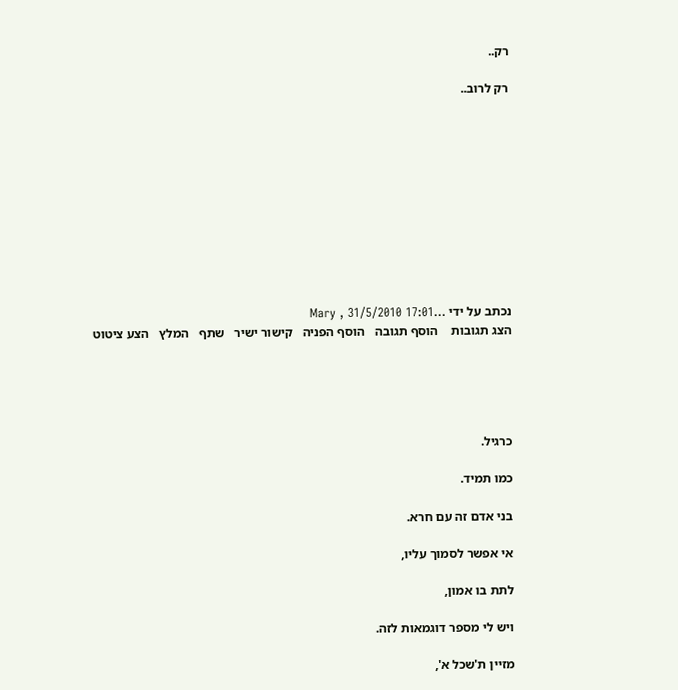רק..

רק לרוב..











נכתב על ידי ...Mary , 31/5/2010 17:01
הצג תגובות    הוסף תגובה   הוסף הפניה   קישור ישיר   שתף   המלץ   הצע ציטוט





כרגיל.

כמו תמיד.

בני אדם זה עם חרא.

אי אפשר לסמוך עליו,

לתת בו אמון,

ויש לי מספר דוגמאות לזה.

מזיין ת'שכל א',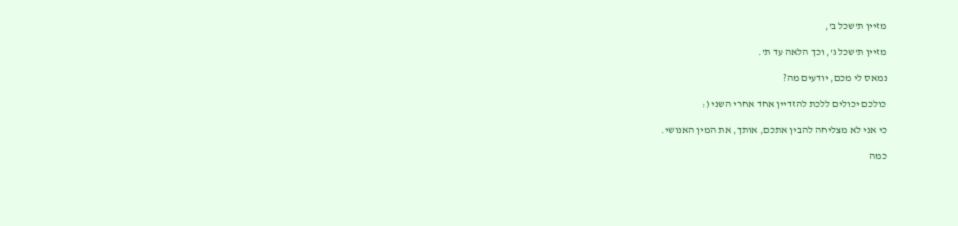מזיין ת'שכל ב',

מזיין ת'שכל ג', וכך הלאה עד ת'.

נמאס לי מכם, יודעים מה?

כולכם יכולים ללכת להזדיין אחד אחרי השני (:

כי אני לא מצליחה להבין אתכם, אותך, את המין האנושי.

כמה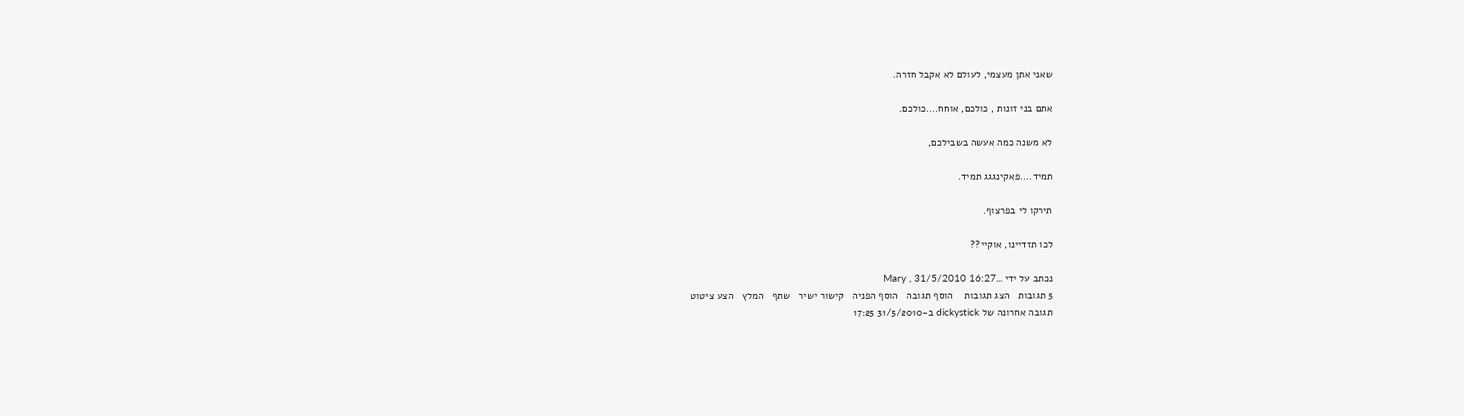שאני אתן מעצמי, לעולם לא אקבל חזרה.

אתם בני זונות , כולכם, אוחח....כולכם.

לא משנה כמה אעשה בשבילכם,

תמיד....פאקינגגג תמיד.

תירקו לי בפרצוף.

לכו תזדיינו, אוקיי??

נכתב על ידי ...Mary , 31/5/2010 16:27
5 תגובות   הצג תגובות    הוסף תגובה   הוסף הפניה   קישור ישיר   שתף   המלץ   הצע ציטוט
תגובה אחרונה של dickystick ב-31/5/2010 17:25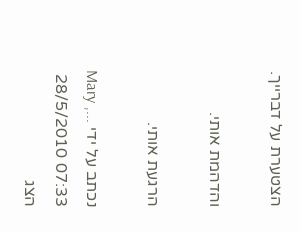הצטערת על דברייך.

והדהמת אותי.

הרגעת אותי.

נכתב על ידי ...Mary , 28/5/2010 07:33
הצג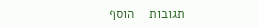תגובות    הוסף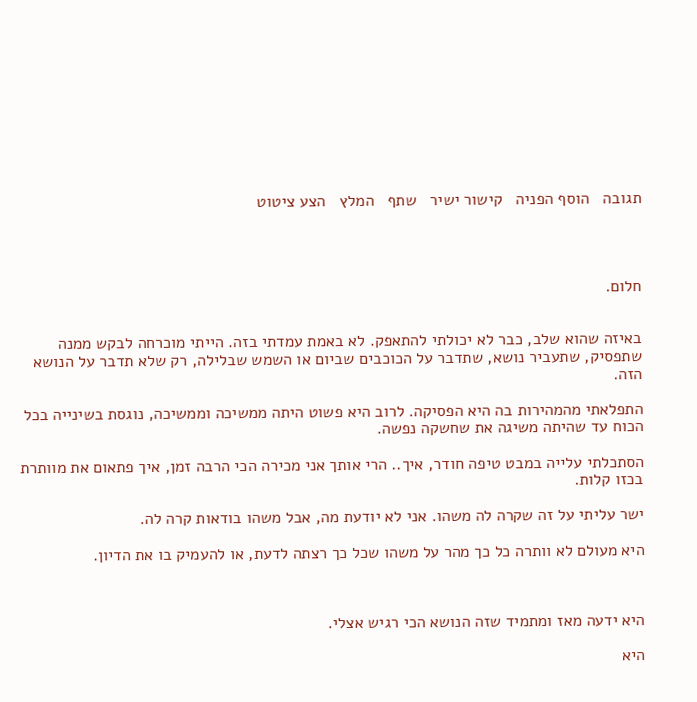תגובה   הוסף הפניה   קישור ישיר   שתף   המלץ   הצע ציטוט




חלום.


באיזה שהוא שלב, כבר לא יכולתי להתאפק. לא באמת עמדתי בזה. הייתי מוכרחה לבקש ממנה שתפסיק, שתעביר נושא, שתדבר על הכוכבים שביום או השמש שבלילה, רק שלא תדבר על הנושא הזה.

התפלאתי מהמהירות בה היא הפסיקה. לרוב היא פשוט היתה ממשיכה וממשיכה, נוגסת בשינייה בכל הכוח עד שהיתה משיגה את שחשקה נפשה.

הסתכלתי עלייה במבט טיפה חודר, איך.. הרי אותך אני מכירה הכי הרבה זמן, איך פתאום את מוותרת בכזו קלות.

ישר עליתי על זה שקרה לה משהו. אני לא יודעת מה, אבל משהו בודאות קרה לה.

היא מעולם לא וותרה כל כך מהר על משהו שכל כך רצתה לדעת, או להעמיק בו את הדיון.



היא ידעה מאז ומתמיד שזה הנושא הכי רגיש אצלי.

היא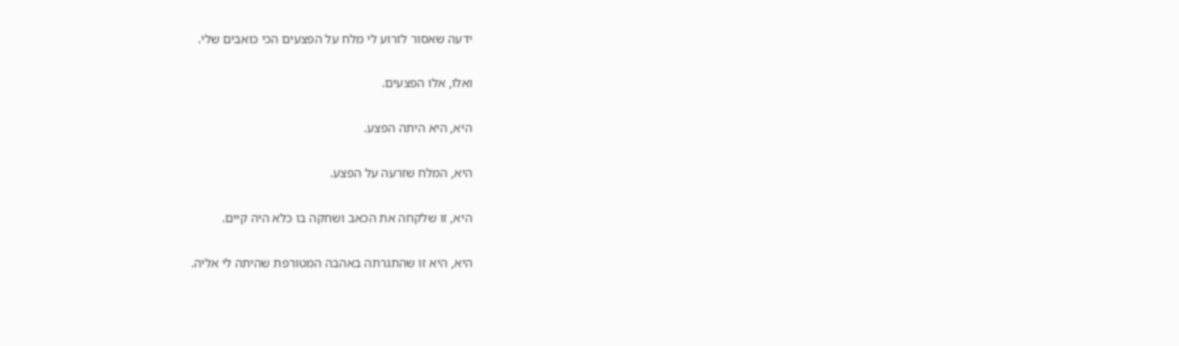ידעה שאסור לזרוע לי מלח על הפצעים הכי כואבים שלי.

ואלו, אלו הפצעים.

היא, היא היתה הפצע.

היא, המלח שזרעה על הפצע.

היא, זו שלקחה את הכאב ושחקה בו כלא היה קיים.

היא, היא זו שהתגרתה באהבה המטורפת שהיתה לי אליה.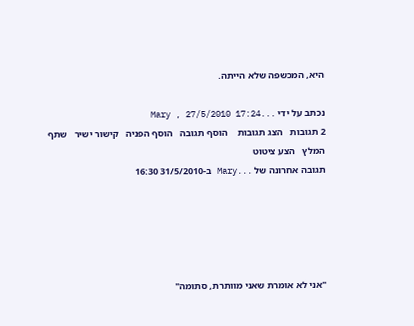היא, המכשפה שלא הייתה.

נכתב על ידי ...Mary , 27/5/2010 17:24
2 תגובות   הצג תגובות    הוסף תגובה   הוסף הפניה   קישור ישיר   שתף   המלץ   הצע ציטוט
תגובה אחרונה של ...Mary ב-31/5/2010 16:30





"אני לא אומרת שאני מוותרת, סתומה"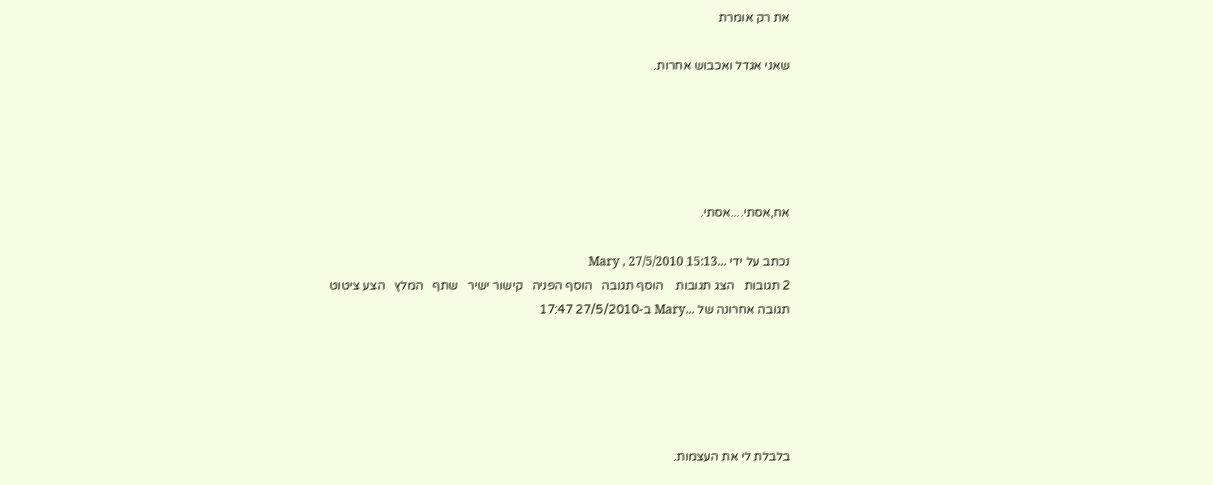את רק אומרת

שאני אגדל ואכבוש אחרות.





אח,אסתי....אסתי.

נכתב על ידי ...Mary , 27/5/2010 15:13
2 תגובות   הצג תגובות    הוסף תגובה   הוסף הפניה   קישור ישיר   שתף   המלץ   הצע ציטוט
תגובה אחרונה של ...Mary ב-27/5/2010 17:47





בלבלת לי את העצמות.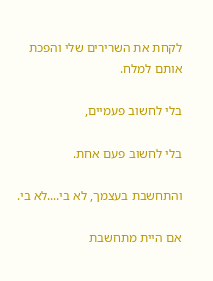לקחת את השרירים שלי והפכת אותם למלח.

בלי לחשוב פעמיים,

בלי לחשוב פעם אחת.

והתחשבת בעצמך, לא בי....לא בי.

אם היית מתחשבת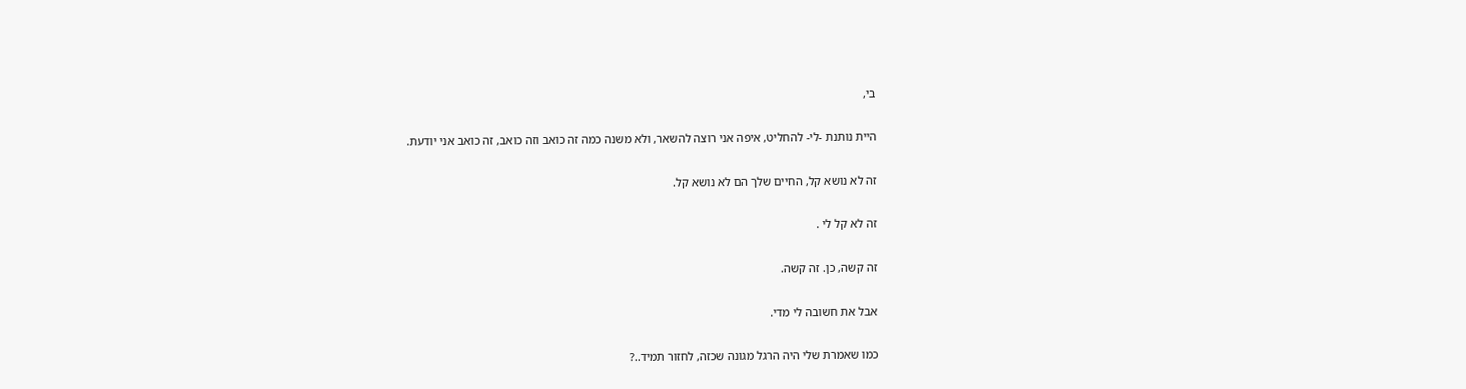בי,

היית נותנת -לי- להחליט, איפה אני רוצה להשאר, ולא משנה כמה זה כואב וזה כואב, זה כואב אני יודעת.

זה לא נושא קל, החיים שלך הם לא נושא קל.

זה לא קל לי .

זה קשה, כן. זה קשה.

אבל את חשובה לי מדי.

כמו שאמרת שלי היה הרגל מגונה שכזה, לחזור תמיד..?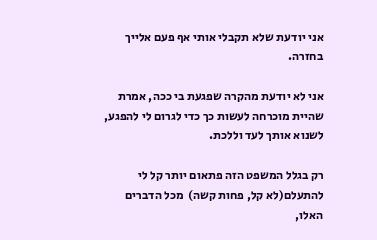אני יודעת שלא תקבלי אותי אף פעם אלייך בחזרה.

אני לא יודעת מהקרה שפגעת בי ככה, אמרת שהיית מוכרחה לעשות כך כדי לגרום לי להפגע, לשנוא אותך לעד וללכת.

רק בגלל המשפט הזה פתאום יותר קל לי להתעלם(לא קל, פחות קשה)  מכל הדברים האלו,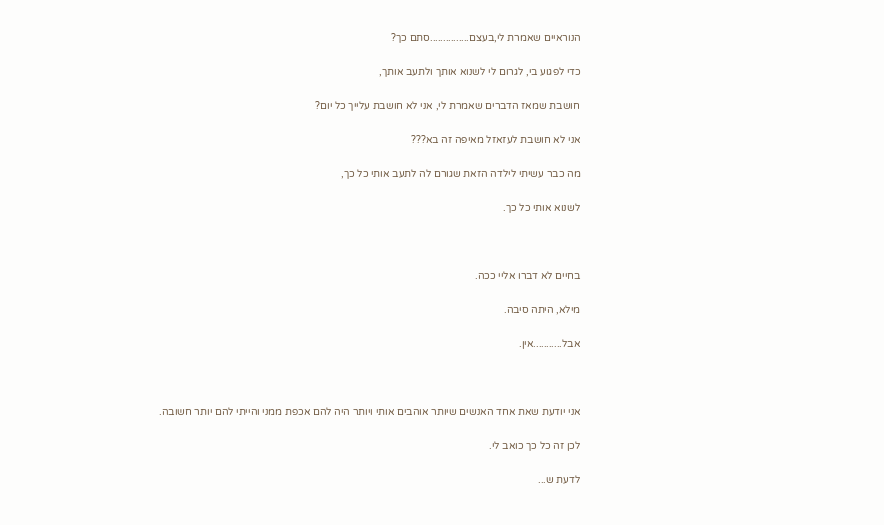הנוראיים שאמרת לי,בעצם...............סתם כך?

כדי לפגוע בי, לגרום לי לשנוא אותך ולתעב אותך,

חושבת שמאז הדברים שאמרת לי, אני לא חושבת עלייך כל יום?

אני לא חושבת לעזאזל מאיפה זה בא???

מה כבר עשיתי לילדה הזאת שגורם לה לתעב אותי כל כך,

לשנוא אותי כל כך.



בחיים לא דברו אליי ככה.

מילא, היתה סיבה.

אבל...........אין.



אני יודעת שאת אחד האנשים שיותר אוהבים אותי ויותר היה להם אכפת ממני והייתי להם יותר חשובה.

לכן זה כל כך כואב לי.

לדעת ש...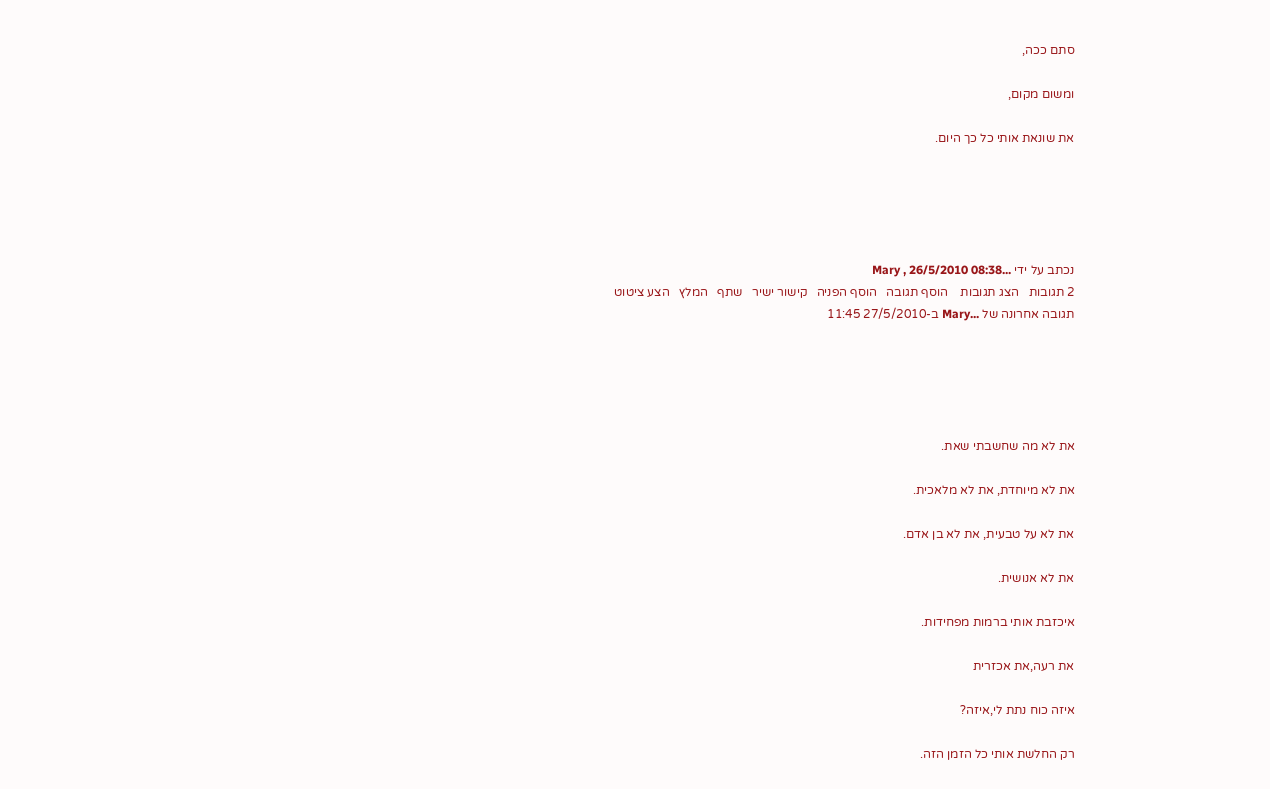סתם ככה,

ומשום מקום,

את שונאת אותי כל כך היום.





נכתב על ידי ...Mary , 26/5/2010 08:38
2 תגובות   הצג תגובות    הוסף תגובה   הוסף הפניה   קישור ישיר   שתף   המלץ   הצע ציטוט
תגובה אחרונה של ...Mary ב-27/5/2010 11:45





את לא מה שחשבתי שאת.

את לא מיוחדת, את לא מלאכית.

את לא על טבעית, את לא בן אדם.

את לא אנושית.

איכזבת אותי ברמות מפחידות.

את רעה,את אכזרית

איזה כוח נתת לי,איזה?

רק החלשת אותי כל הזמן הזה.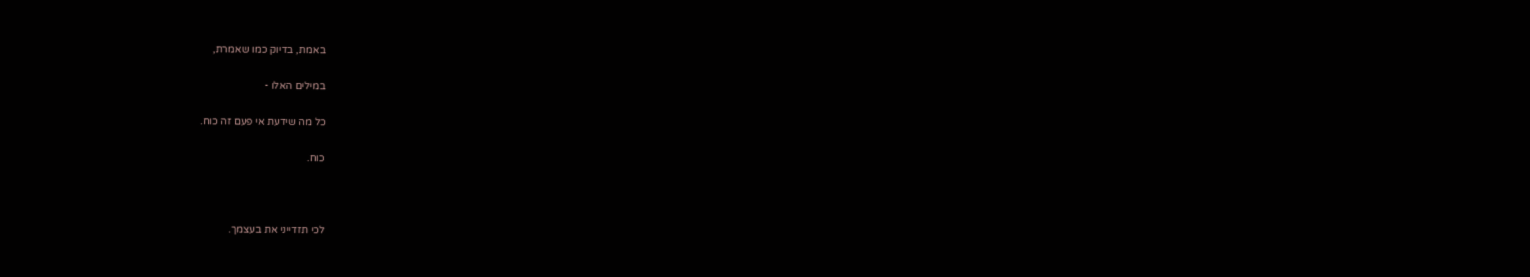באמת, בדיוק כמו שאמרת,

במילים האלו -

כל מה שידעת אי פעם זה כוח.

כוח.



לכי תזדייני את בעצמך.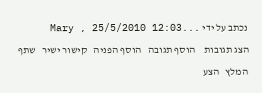נכתב על ידי ...Mary , 25/5/2010 12:03
הצג תגובות    הוסף תגובה   הוסף הפניה   קישור ישיר   שתף   המלץ   הצע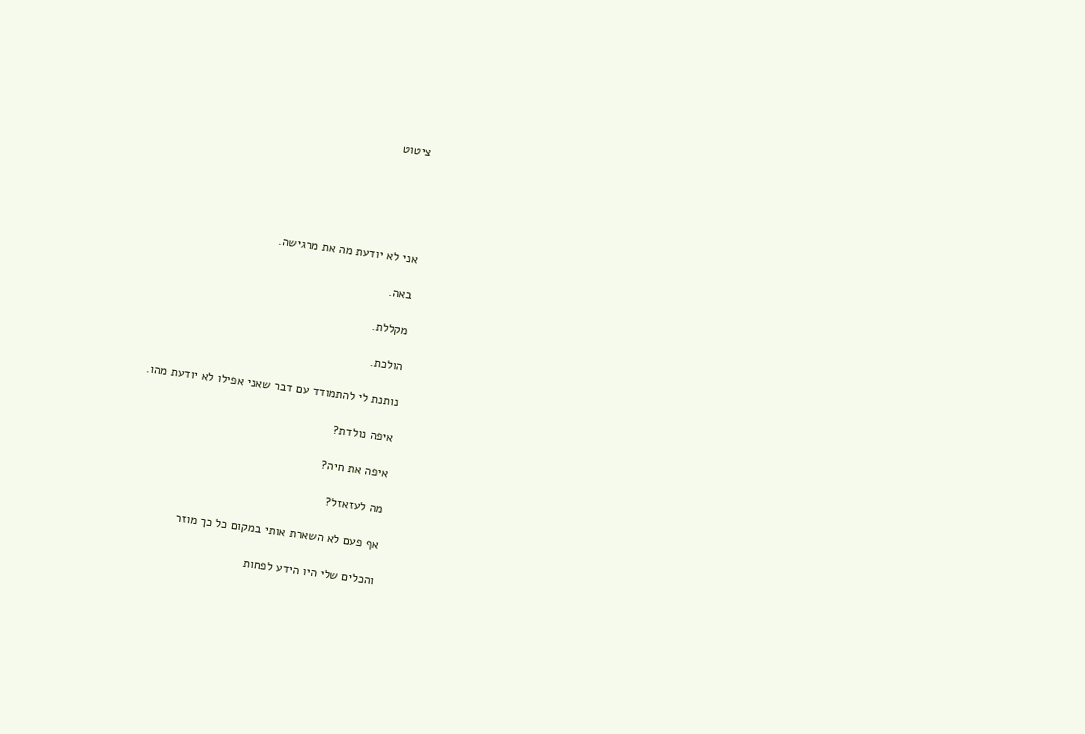ציטוט





אני לא יודעת מה את מרגישה.

באה.

מקללת.

הולכת.

נותנת לי להתמודד עם דבר שאני אפילו לא יודעת מהו.

איפה נולדת?

איפה את חיה?

מה לעזאזל?

אף פעם לא השארת אותי במקום כל כך מוזר

והכלים שלי היו הידע לפחות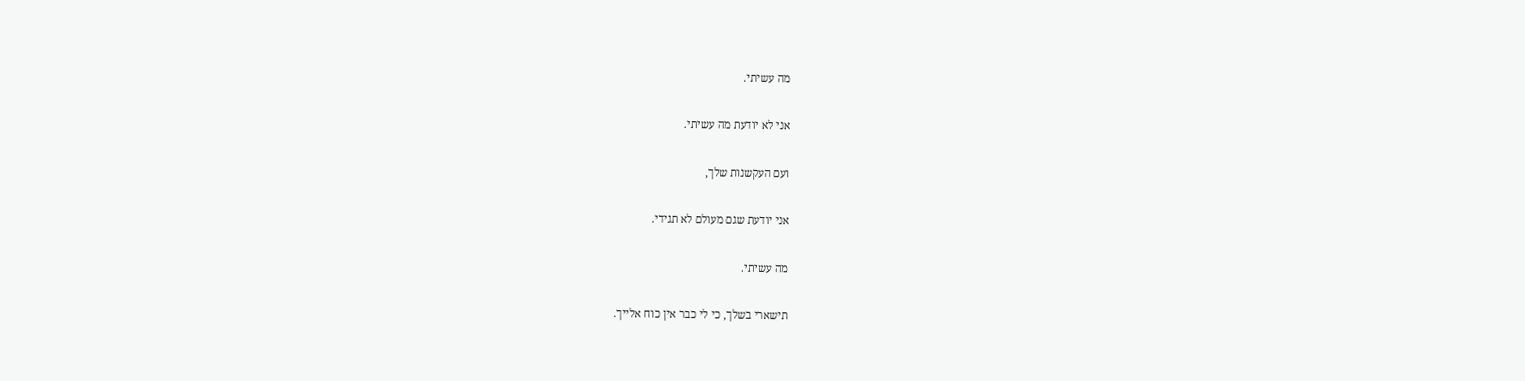מה עשיתי.

אני לא יודעת מה עשיתי.

ועם העקשנות שלך,

אני יודעת שגם מעולם לא תגידי.

מה עשיתי.

תישארי בשלך, כי לי כבר אין כוח אלייך.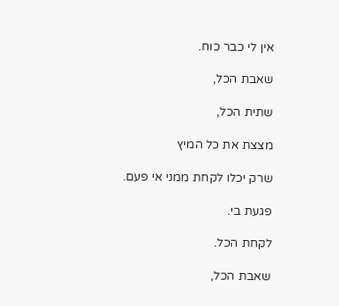אין לי כבר כוח.

שאבת הכל,

שתית הכל,

מצצת את כל המיץ

שרק יכלו לקחת ממני אי פעם.

פגעת בי.

לקחת הכל.

שאבת הכל,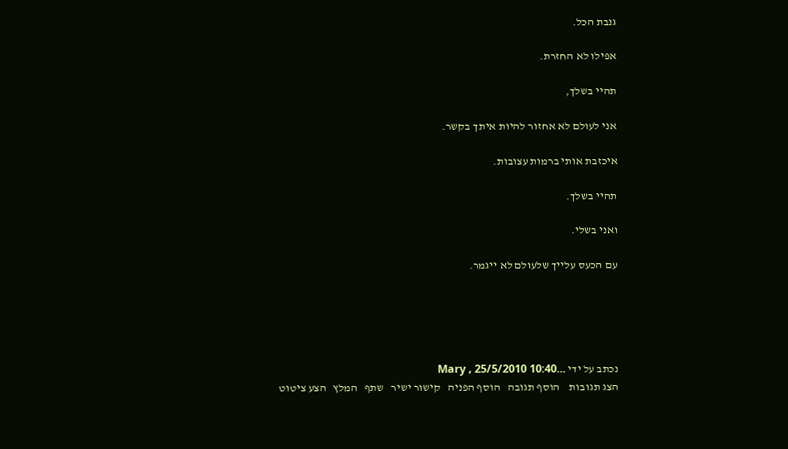גנבת הכל.

אפילו לא החזרת.

תהיי בשלך,

אני לעולם לא אחזור להיות איתך בקשר.

איכזבת אותי ברמות עצובות.

תהיי בשלך.

ואני בשלי.

עם הכעס עלייך שלעולם לא ייגמר.





נכתב על ידי ...Mary , 25/5/2010 10:40
הצג תגובות    הוסף תגובה   הוסף הפניה   קישור ישיר   שתף   המלץ   הצע ציטוט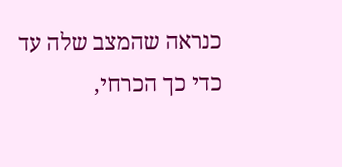כנראה שהמצב שלה עד כדי כך הכרחי,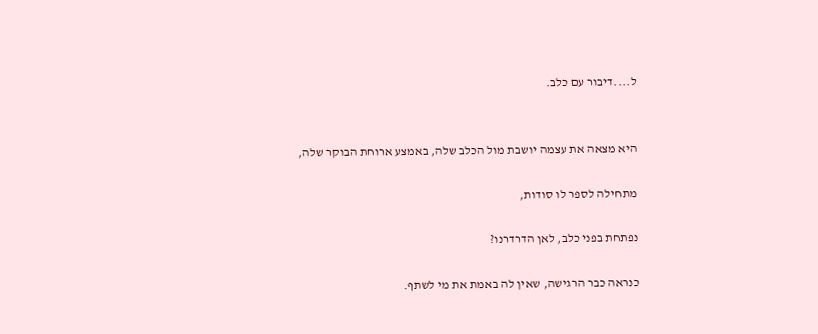ל....דיבור עם כלב.


היא מצאה את עצמה יושבת מול הכלב שלה, באמצע ארוחת הבוקר שלה,

מתחילה לספר לו סודות,

נפתחת בפני כלב, לאן הדרדרנו?

כנראה כבר הרגישה, שאין לה באמת את מי לשתף.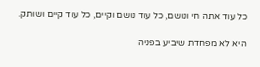כל עוד אתה חי ונושם, כל עוד נושם וקיים, כל עוד קיים ושותק.

היא לא מפחדת שיביע בפניה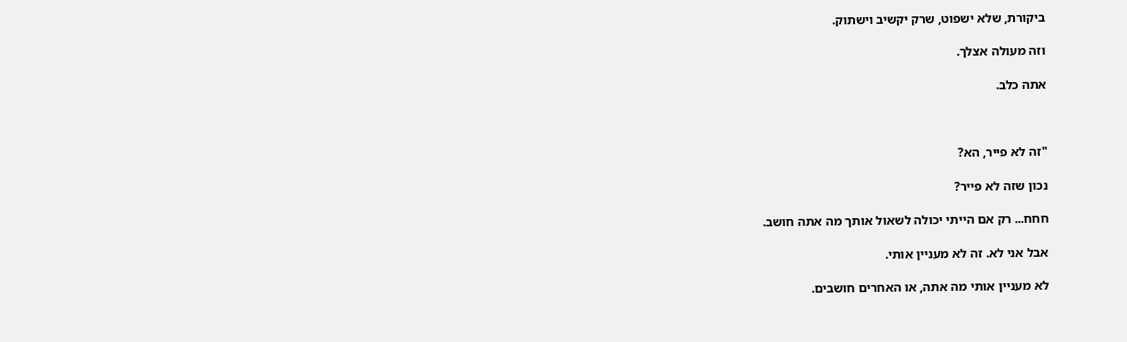ביקורת, שלא ישפוט, שרק יקשיב וישתוק.

וזה מעולה אצלך.

אתה כלב.



"זה לא פייר, הא?

נכון שזה לא פייר?

חחח... רק אם הייתי יכולה לשאול אותך מה אתה חושב.

אבל אני לא. זה לא מעניין אותי.

לא מעניין אותי מה אתה, או האחרים חושבים.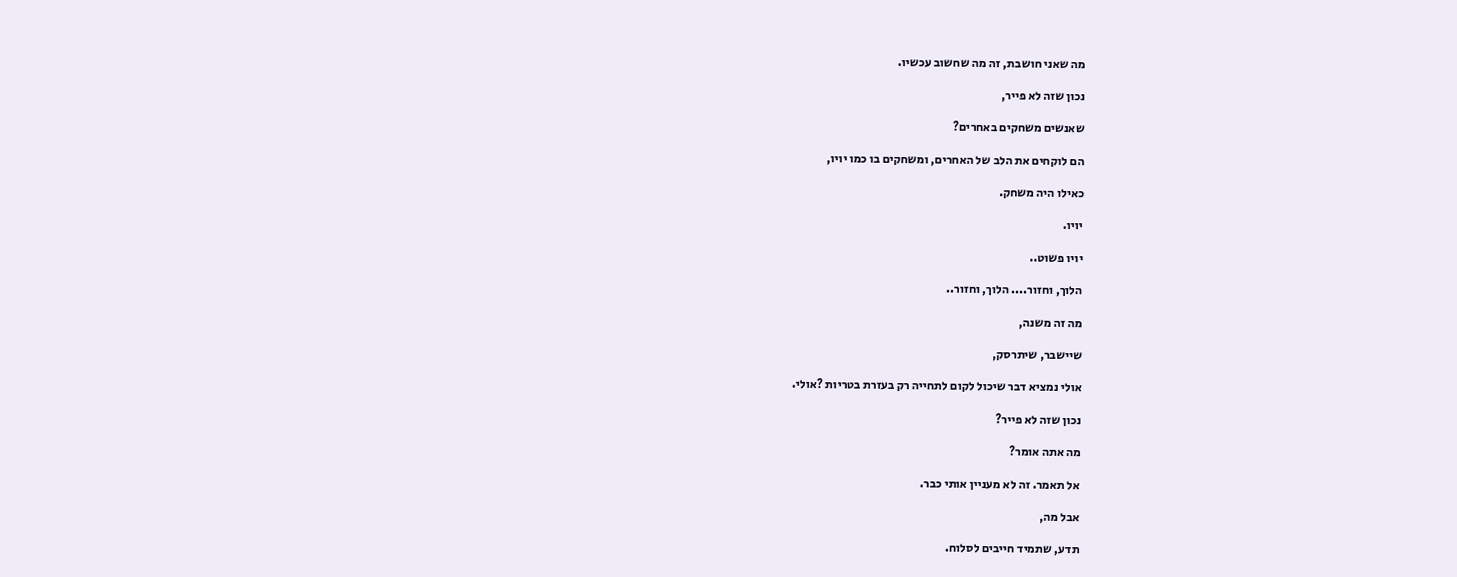מה שאני חושבת, זה מה שחשוב עכשיו.

נכון שזה לא פייר,

שאנשים משחקים באחרים?

הם לוקחים את הלב של האחרים, ומשחקים בו כמו יויו,

כאילו היה משחק.

יויו.

יויו פשוט..

הלוך, וחזור.... הלוך, וחזור..

מה זה משנה,

שיישבר, שיתרסק,

אולי נמציא דבר שיכול לקום לתחייה רק בעזרת בטריות ?אולי.

נכון שזה לא פייר?

מה אתה אומר?

אל תאמר. זה לא מעניין אותי כבר.

אבל מה,

תדע, שתמיד חייבים לסלוח.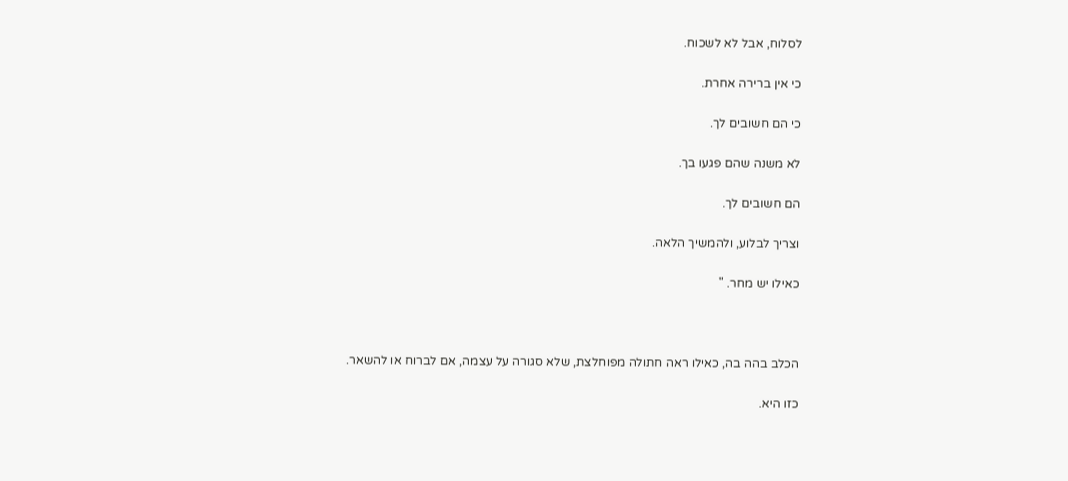לסלוח, אבל לא לשכוח.

כי אין ברירה אחרת.

כי הם חשובים לך.

לא משנה שהם פגעו בך.

הם חשובים לך.

וצריך לבלוע, ולהמשיך הלאה.

כאילו יש מחר. "



הכלב בהה בה, כאילו ראה חתולה מפוחלצת, שלא סגורה על עצמה, אם לברוח או להשאר.

כזו היא.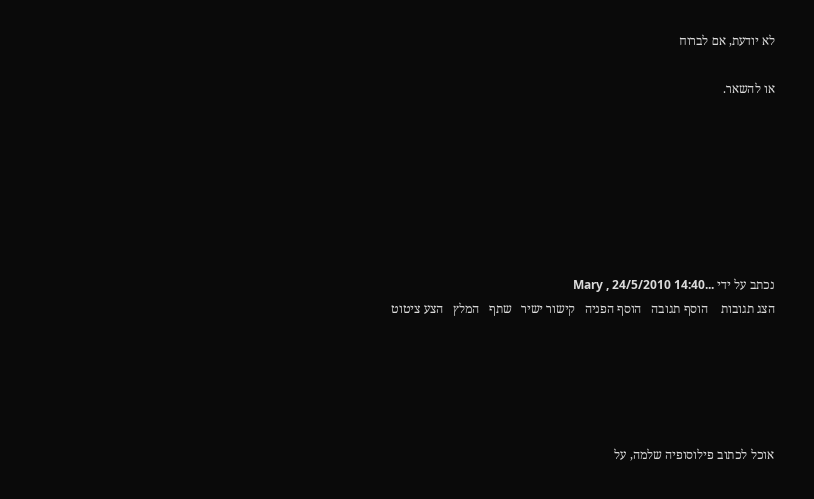לא יודעת, אם לברוח

או להשאר.







נכתב על ידי ...Mary , 24/5/2010 14:40
הצג תגובות    הוסף תגובה   הוסף הפניה   קישור ישיר   שתף   המלץ   הצע ציטוט





אוכל לכתוב פילוסופיה שלמה, על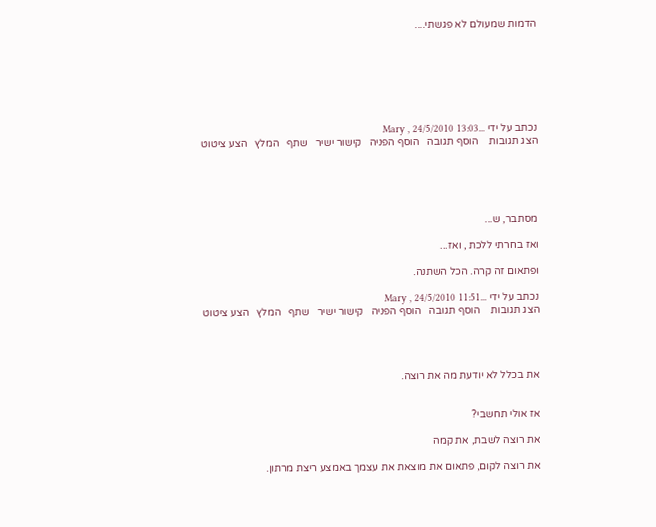הדמות שמעולם לא פגשתי....







נכתב על ידי ...Mary , 24/5/2010 13:03
הצג תגובות    הוסף תגובה   הוסף הפניה   קישור ישיר   שתף   המלץ   הצע ציטוט





מסתבר, ש...

ואז בחרתי ללכת , ואז...

ופתאום זה קרה. הכל השתנה.

נכתב על ידי ...Mary , 24/5/2010 11:51
הצג תגובות    הוסף תגובה   הוסף הפניה   קישור ישיר   שתף   המלץ   הצע ציטוט




את בכלל לא יודעת מה את רוצה.


אז אולי תחשבי?

את רוצה לשבת, את קמה

את רוצה לקום, פתאום את מוצאת את עצמך באמצע ריצת מרתון.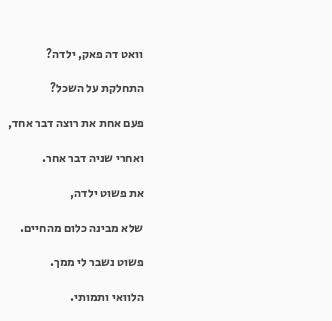וואט דה פאק, ילדה?

התחלקת על השכל?

פעם אחת את רוצה דבר אחד,

ואחרי שניה דבר אחר.

את פשוט ילדה,

שלא מבינה כלום מהחיים.

פשוט נשבר לי ממך.

הלוואי ותמותי.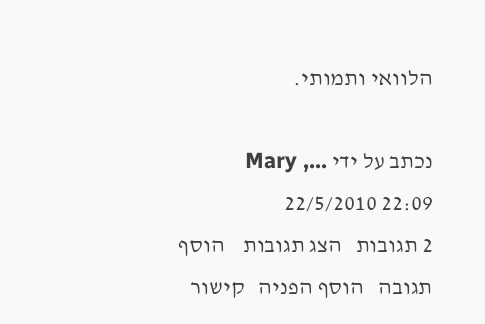הלוואי ותמותי.

נכתב על ידי ...Mary , 22/5/2010 22:09
2 תגובות   הצג תגובות    הוסף תגובה   הוסף הפניה   קישור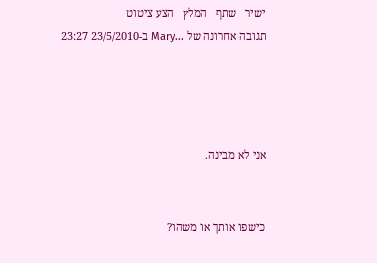ישיר   שתף   המלץ   הצע ציטוט
תגובה אחרונה של ...Mary ב-23/5/2010 23:27




אני לא מבינה.


כישפו אותך או משהו?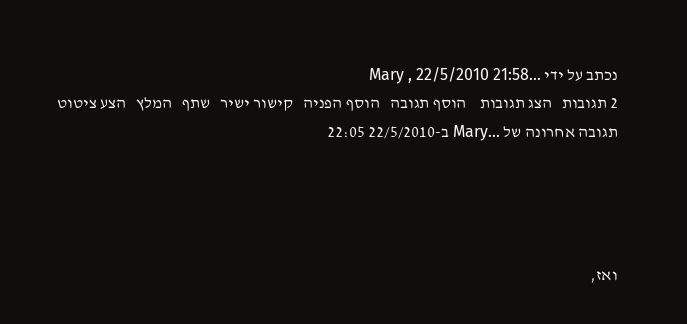נכתב על ידי ...Mary , 22/5/2010 21:58
2 תגובות   הצג תגובות    הוסף תגובה   הוסף הפניה   קישור ישיר   שתף   המלץ   הצע ציטוט
תגובה אחרונה של ...Mary ב-22/5/2010 22:05




ואז,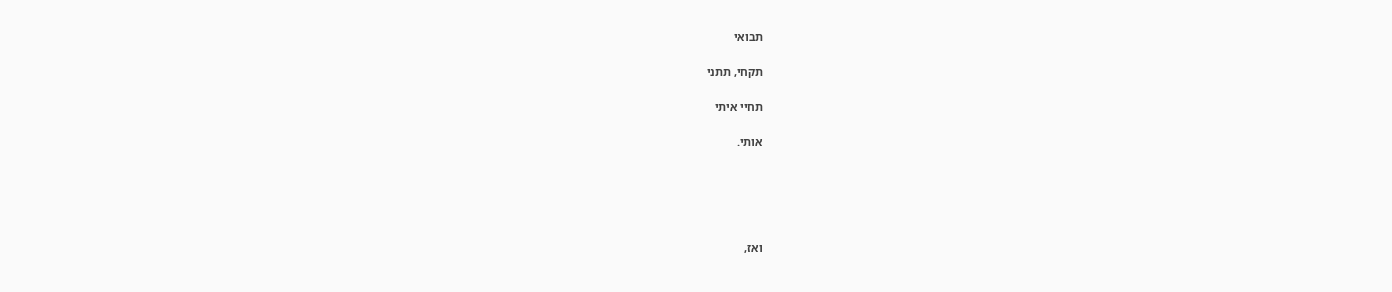תבואי

תקחי, תתני

תחיי איתי

אותי.





ואז,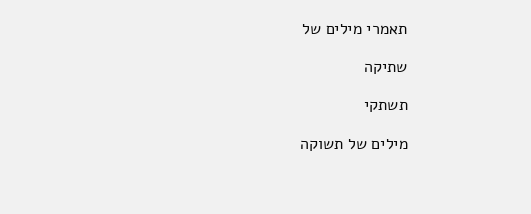תאמרי מילים של

שתיקה

תשתקי

מילים של תשוקה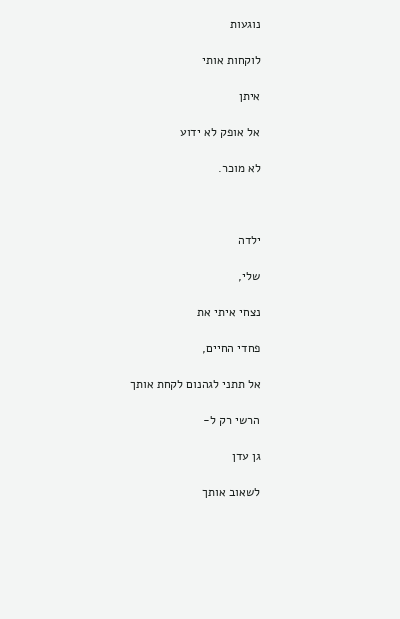נוגעות

לוקחות אותי

איתן

אל אופק לא ידוע

לא מוכר.



ילדה

שלי,

נצחי איתי את

פחדי החיים,

אל תתני לגהנום לקחת אותך

הרשי רק ל-

גן עדן

לשאוב אותך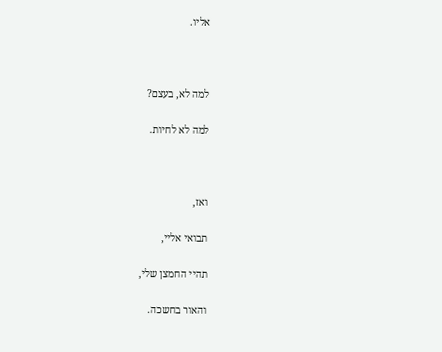אליו.



למה לא, בעצם?

למה לא לחיות.



ואז,

תבואי אליי,

תהיי החמצן שלי,

והאור בחשכה.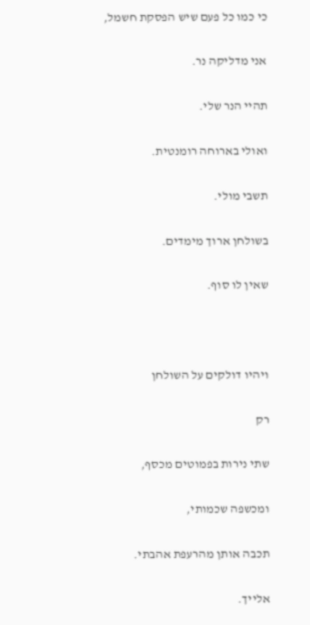כי כמו כל פעם שיש הפסקת חשמל,

אני מדליקה נר.

תהיי הנר שלי.

ואולי בארוחה רומנטית.

תשבי מולי.

בשולחן ארוך מימדים.

שאין לו סוף.



ויהיו דולקים על השולחן

רק

שתי נירות בפמוטים מכסף,

ומכשפה שכמותי,

תכבה אותן מהרעפת אהבתי.

אלייך.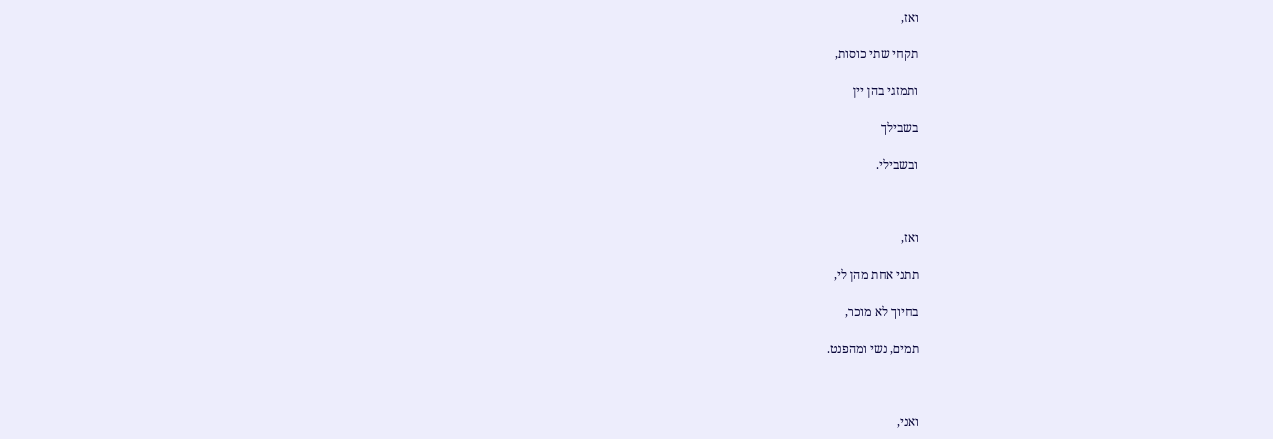ואז,

תקחי שתי כוסות,

ותמזגי בהן יין

בשבילך

ובשבילי.



ואז,

תתני אחת מהן לי,

בחיוך לא מוכר,

תמים, נשי ומהפנט.



ואני,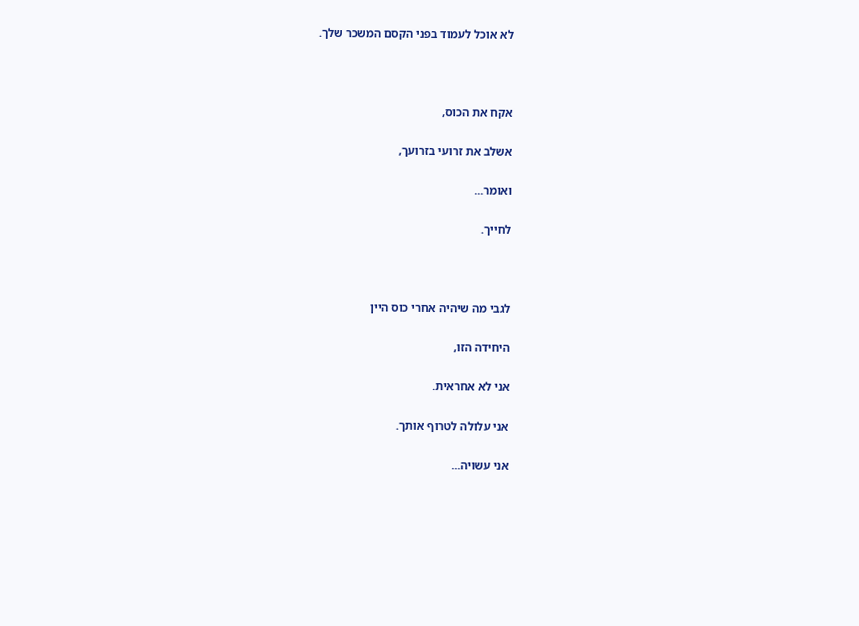לא אוכל לעמוד בפני הקסם המשכר שלך.



אקח את הכוס,

אשלב את זרועי בזרועך,

ואומר...

לחייך.



לגבי מה שיהיה אחרי כוס היין

היחידה הזו,

אני לא אחראית.

אני עלולה לטרוף אותך.

אני עשויה...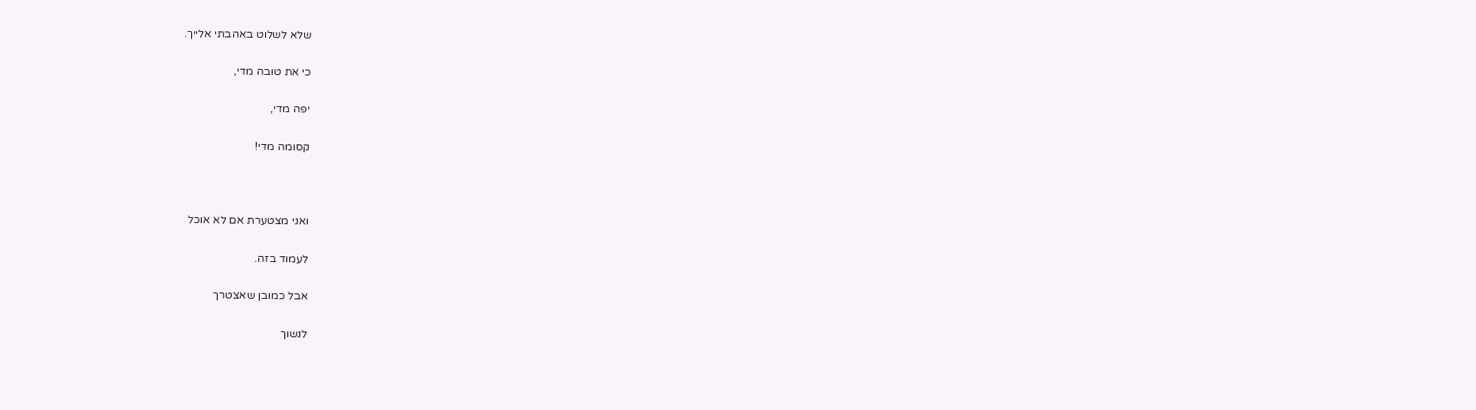שלא לשלוט באהבתי אלייך.

כי את טובה מדי,

יפה מדי,

קסומה מדי!



ואני מצטערת אם לא אוכל

לעמוד בזה.

אבל כמובן שאצטרך

לנשוך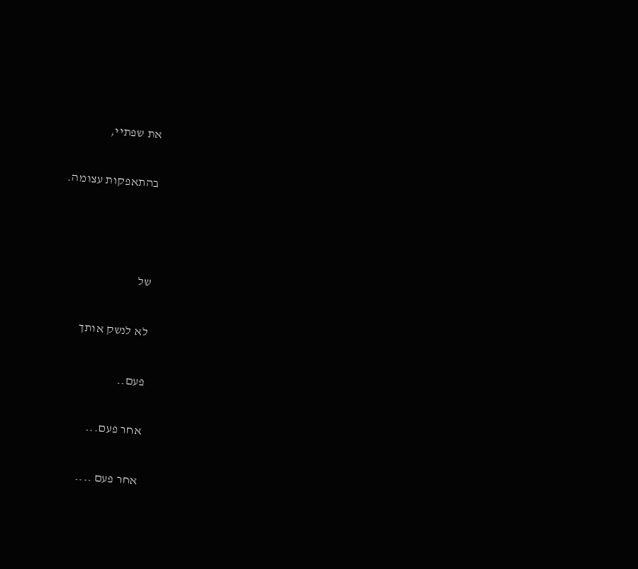את שפתיי,

בהתאפקות עצומה.



של

לא לנשק אותך

פעם..

אחר פעם...

אחר פעם ....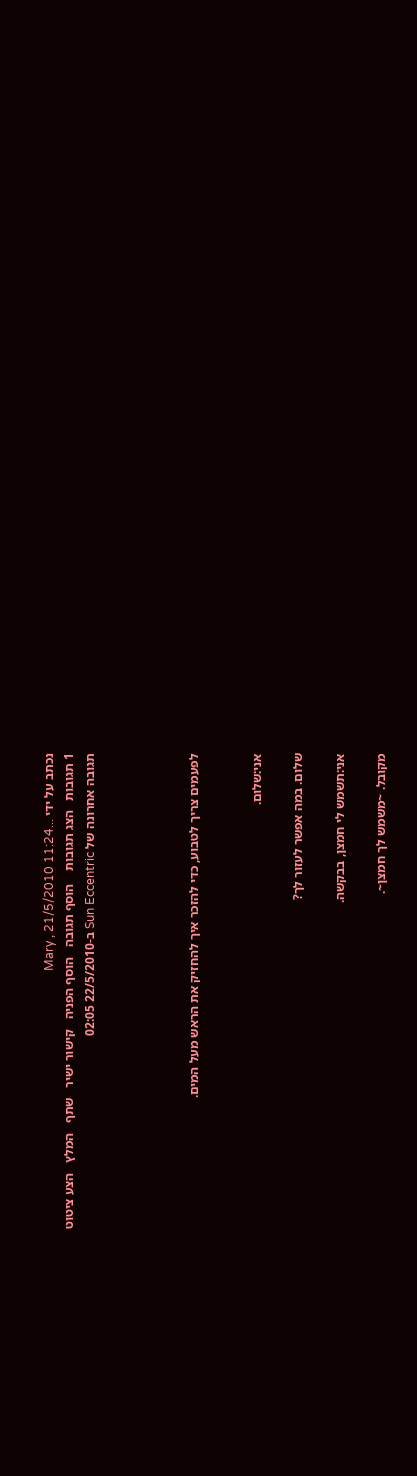נכתב על ידי ...Mary , 21/5/2010 11:24
1 תגובות   הצג תגובות    הוסף תגובה   הוסף הפניה   קישור ישיר   שתף   המלץ   הצע ציטוט
תגובה אחרונה של Sun Eccentric ב-22/5/2010 02:05




לפעמים צריך לטבוע, כדי להזכר איך להחזיק את הראש מעל המים.


אני:שלום.

שלום. במה אפשר לעזור לך?

אני:תשמש לי חמצן, בבקשה.

מקובל. ~משמש לך חמצן~.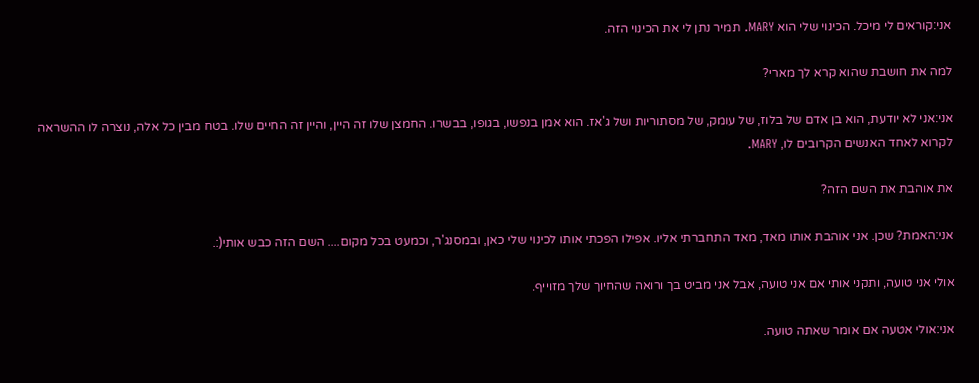אני:קוראים לי מיכל. הכינוי שלי הוא MARY. תמיר נתן לי את הכינוי הזה.

למה את חושבת שהוא קרא לך מארי?

אני:אני לא יודעת, הוא בן אדם של בלוז, של עומק, של מסתוריות ושל ג'אז. הוא אמן בנפשו, בגופו, בבשרו. החמצן שלו זה היין, והיין זה החיים שלו. בטח מבין כל אלה, נוצרה לו ההשראה לקרוא לאחד האנשים הקרובים לו, MARY.

את אוהבת את השם הזה?

אני:האמת? שכן. אני אוהבת אותו מאד, מאד התחברתי אליו. אפילו הפכתי אותו לכינוי שלי כאן, ובמסנג'ר, וכמעט בכל מקום.... השם הזה כבש אותי(:.

אולי אני טועה, ותקני אותי אם אני טועה, אבל אני מביט בך ורואה שהחיוך שלך מזוייף.

אני:אולי אטעה אם אומר שאתה טועה.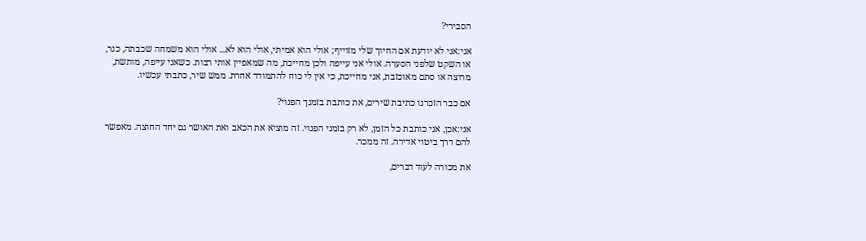הסבירי?

אני:אני לא יודעת אם החיוך שלי מזוייף; אולי הוא אמיתי, אולי הוא לא... אולי הוא משמחה שכבתה, כנר, או השקט שלפני הסערה. אולי אני עייפה ולכן מחייכת, מה שמאפיין אותי רבות. כשאני עייפה, מותשת, מרוצה או סתם מאוכזבת, אני מחייכת, כי אין לי כוח להתמודד אחרת. ממש שיר, כתבתי עכשיו.

אם כבר הזכרנו כתיבת שירים, את כותבת בזמנך הפנוי?

אני:אכן, אני כותבת כל הזמן, לא רק בזמני הפנוי. זה מוציא את הכאב ואת האושר גם יחד החוצה. מאפשר להם דרך ביטוי אדירה. זה ממכר.

את מכורה לעוד דברים,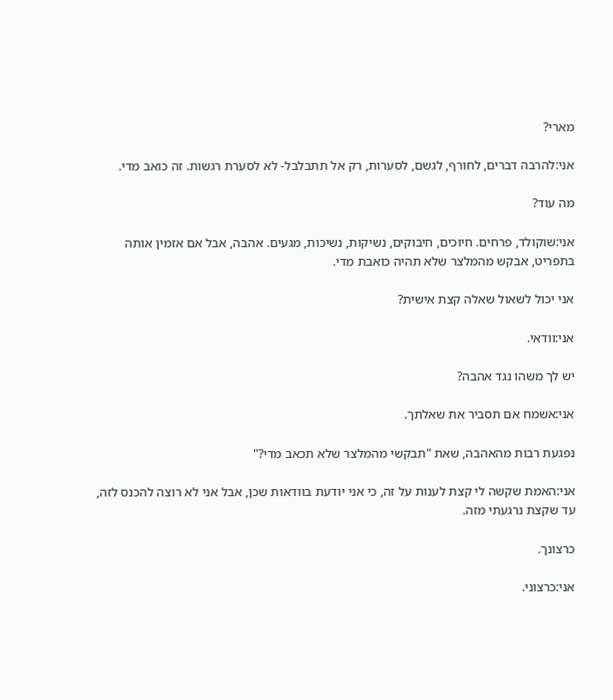מארי?

אני:להרבה דברים, לחורף, לגשם, לסערות, רק אל תתבלבל- לא לסערת רגשות. זה כואב מדי.

מה עוד?

אני:שוקולד, פרחים. חיוכים, חיבוקים, נשיקות, נשיכות, מגעים. אהבה, אבל אם אזמין אותה בתפריט, אבקש מהמלצר שלא תהיה כואבת מדי.

אני יכול לשאול שאלה קצת אישית?

אני:וודאי.

יש לך משהו נגד אהבה?

אני:אשמח אם תסביר את שאלתך.

נפגעת רבות מהאהבה, שאת "תבקשי מהמלצר שלא תכאב מדי?"

אני:האמת שקשה לי קצת לענות על זה, כי אני יודעת בוודאות שכן, אבל אני לא רוצה להכנס לזה, עד שקצת נרגעתי מזה.

כרצונך.

אני:כרצוני.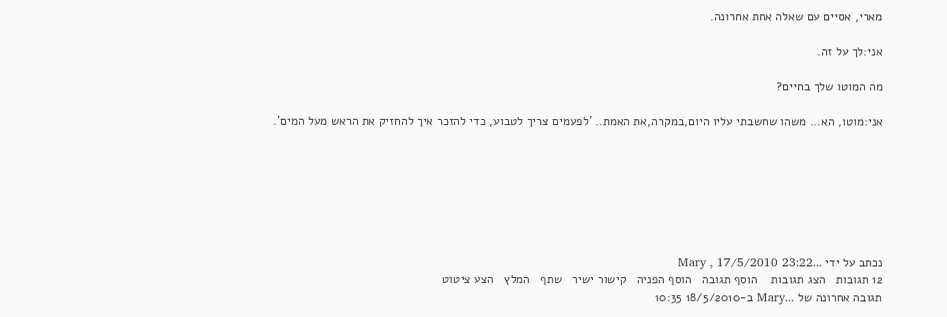מארי, אסיים עם שאלה אחת אחרונה.

אני:לך על זה.

מה המוטו שלך בחיים?

אני:מוטו, הא... משהו שחשבתי עליו היום,במקרה,את האמת.. 'לפעמים צריך לטבוע, כדי להזכר איך להחזיק את הראש מעל המים'.







נכתב על ידי ...Mary , 17/5/2010 23:22
12 תגובות   הצג תגובות    הוסף תגובה   הוסף הפניה   קישור ישיר   שתף   המלץ   הצע ציטוט
תגובה אחרונה של ...Mary ב-18/5/2010 10:35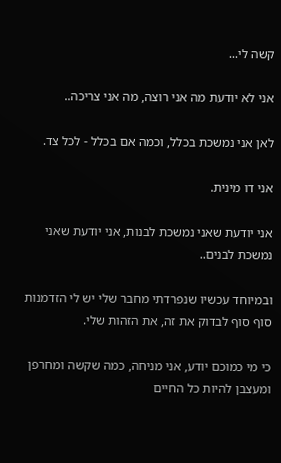קשה לי...

אני לא יודעת מה אני רוצה, מה אני צריכה..

לאן אני נמשכת בכלל, וכמה אם בכלל - לכל צד.

אני דו מינית.

אני יודעת שאני נמשכת לבנות, אני יודעת שאני נמשכת לבנים..

ובמיוחד עכשיו שנפרדתי מחבר שלי יש לי הזדמנות סוף סוף לבדוק את זה, את הזהות שלי.

כי מי כמוכם יודע, אני מניחה, כמה שקשה ומחרפן ומעצבן להיות כל החיים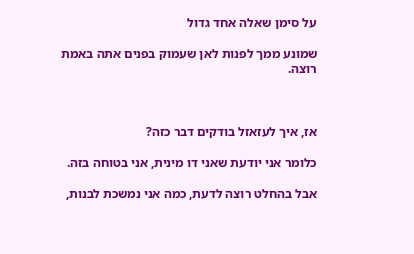על סימן שאלה אחד גדול

שמונע ממך לפנות לאן שעמוק בפנים אתה באמת רוצה.



אז, איך לעזאזל בודקים דבר כזה?

כלומר אני יודעת שאני דו מינית, אני בטוחה בזה.

אבל בהחלט רוצה לדעת, כמה אני נמשכת לבנות,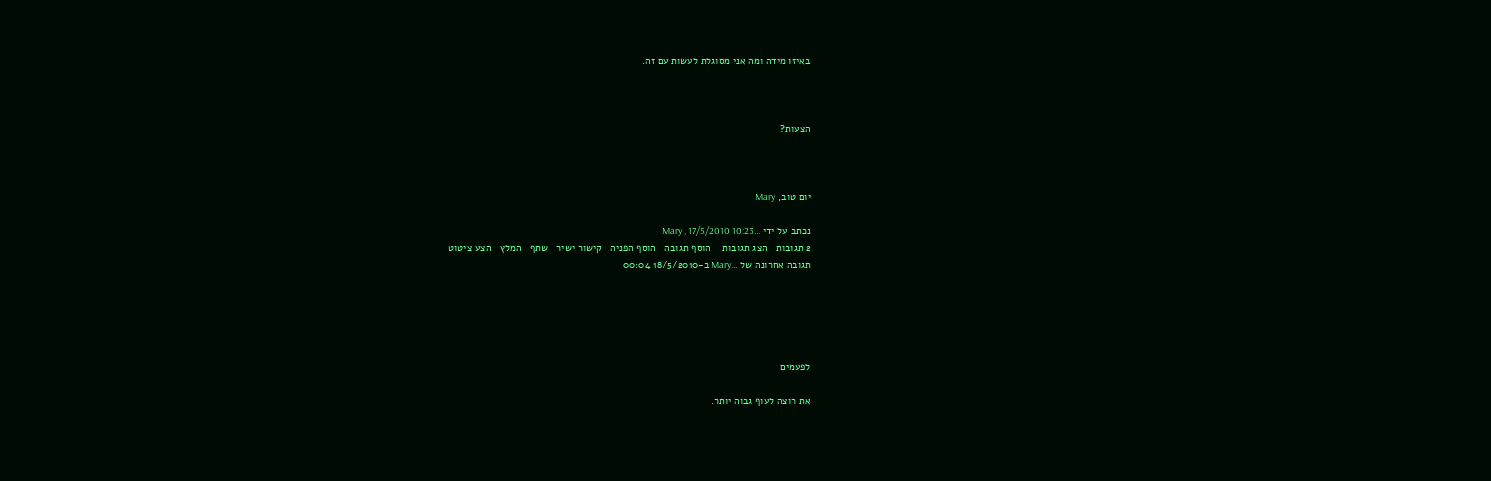באיזו מידה ומה אני מסוגלת לעשות עם זה.



הצעות?



יום טוב, Mary

נכתב על ידי ...Mary , 17/5/2010 10:23
2 תגובות   הצג תגובות    הוסף תגובה   הוסף הפניה   קישור ישיר   שתף   המלץ   הצע ציטוט
תגובה אחרונה של ...Mary ב-18/5/2010 00:04





לפעמים

את רוצה לעוף גבוה יותר.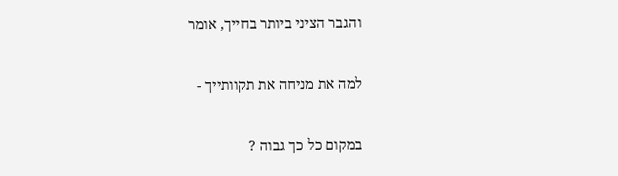והגבר הציני ביותר בחייך, אומר

למה את מניחה את תקוותייך -

במקום כל כך גבוה ?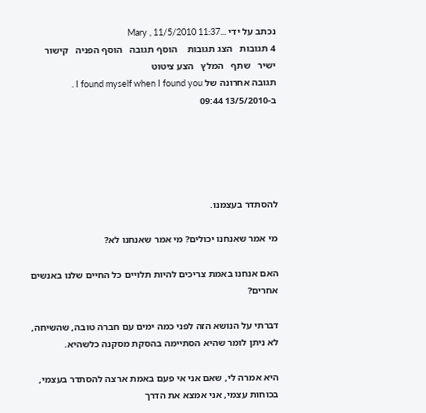נכתב על ידי ...Mary , 11/5/2010 11:37
4 תגובות   הצג תגובות    הוסף תגובה   הוסף הפניה   קישור ישיר   שתף   המלץ   הצע ציטוט
תגובה אחרונה של I found myself when I found you . ב-13/5/2010 09:44





להסתדר בעצמנו.

מי אמר שאנחנו יכולים? מי אמר שאנחנו לא?

האם אנחנו באמת צריכים להיות תלויים כל החיים שלנו באנשים אחרים?

דברתי על הנושא הזה לפני כמה ימים עם חברה טובה, שהשיחה, לא ניתן לומר שהיא הסתיימה בהסקת מסקנה כלשהיא.

היא אמרה לי, שאם אני אי פעם באמת ארצה להסתדר בעצמי, בכוחות עצמי, אני אמצא את הדרך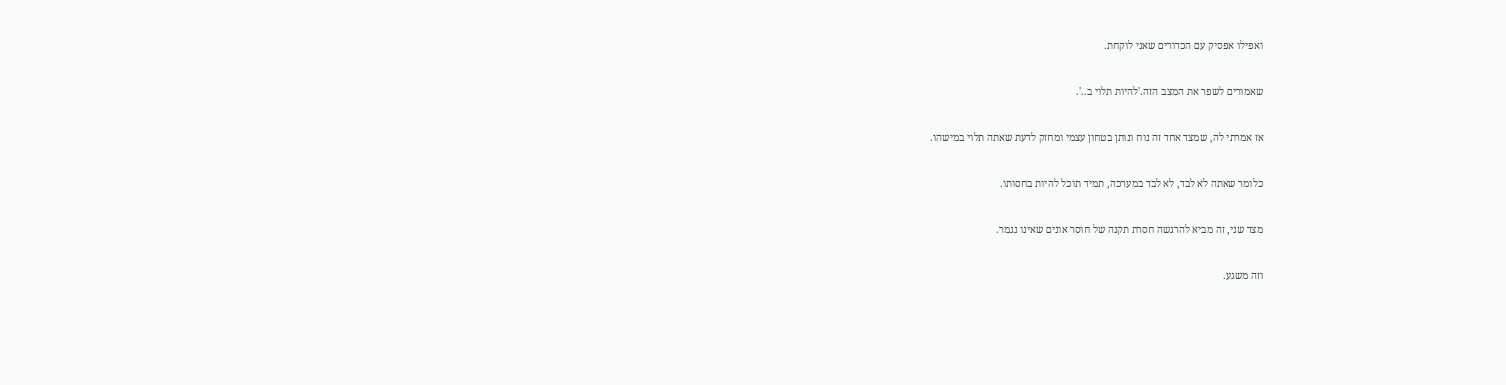ואפילו אפסיק עם הכדורים שאני לוקחת.

שאמורים לשפר את המצב הזה.'להיות תלוי ב..'.

אז אמרתי לה, שמצד אחד זה נוח ונותן בטחון עצמי ומחזק לדעת שאתה תלוי במישהו.

כלומר שאתה לא לבד, לא לבד במערכה, תמיד תוכל להיות בחסותו.

מצד שני, זה מביא להרגשה חסרת תקנה של חוסר אונים שאינו נגמר.

וזה משגע.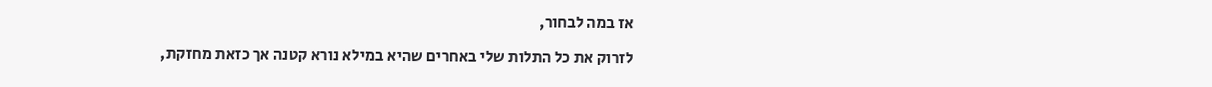אז במה לבחור,

לזרוק את כל התלות שלי באחרים שהיא במילא נורא קטנה אך כזאת מחזקת,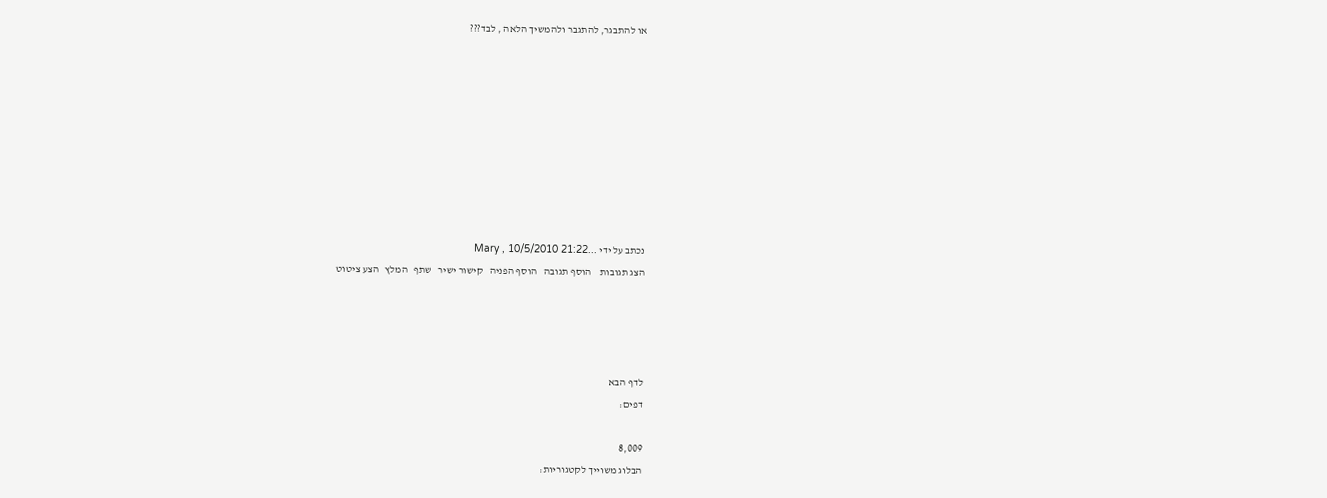או להתבגר, להתגבר ולהמשיך הלאה , לבד???









נכתב על ידי ...Mary , 10/5/2010 21:22
הצג תגובות    הוסף תגובה   הוסף הפניה   קישור ישיר   שתף   המלץ   הצע ציטוט




לדף הבא
דפים:

8,009
הבלוג משוייך לקטגוריות: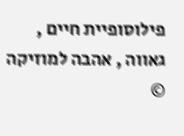פילוסופיית חיים , גאווה , אהבה למוזיקה
©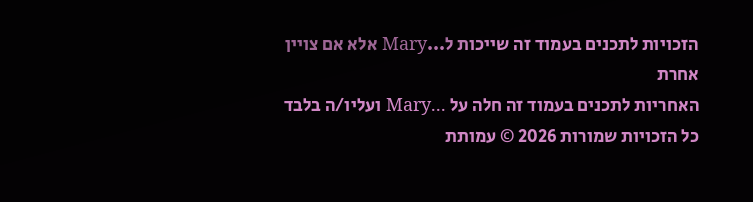הזכויות לתכנים בעמוד זה שייכות ל...Mary אלא אם צויין אחרת
האחריות לתכנים בעמוד זה חלה על ...Mary ועליו/ה בלבד
כל הזכויות שמורות 2026 © עמותת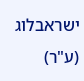ישראבלוג (ע"ר)